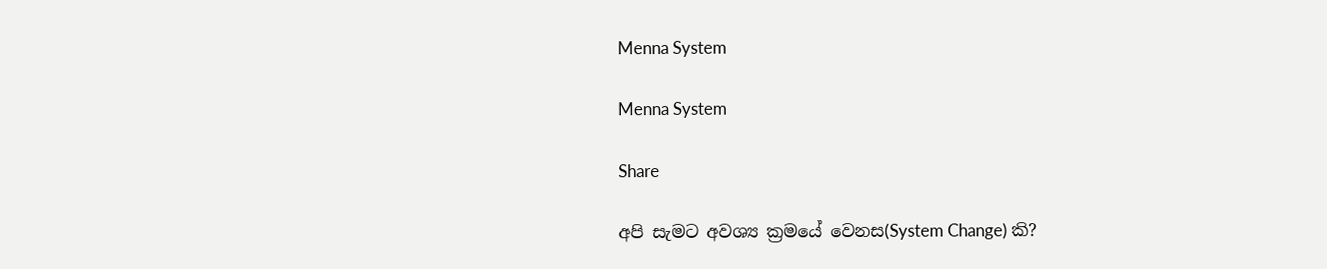Menna System

Menna System

Share

අපි සැමට අවශ්‍ය ක්‍රමයේ වෙනස(System Change) කි?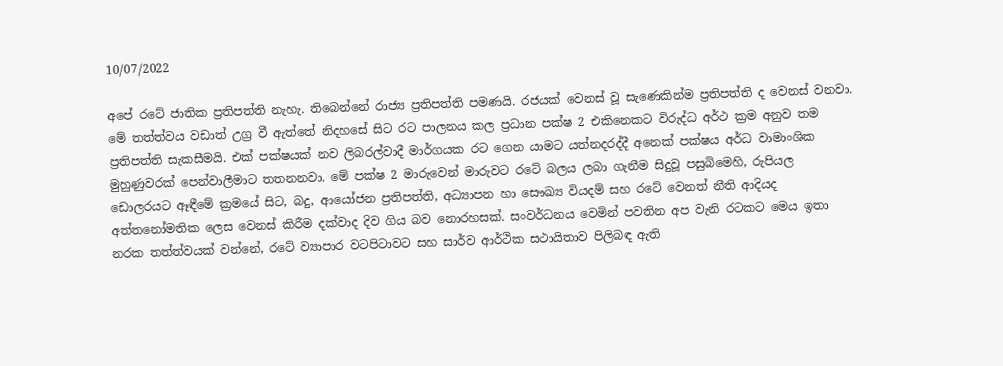10/07/2022

අපේ රටේ ජාතික ප්‍රතිපත්ති නැහැ. තිබෙන්නේ රාජ්‍ය ප්‍රතිපත්ති පමණයි. රජයක් වෙනස් වූ සැණෙකින්ම ප්‍රතිපත්ති ද වෙනස් වනවා. මේ තත්ත්වය වඩාත් උග්‍ර වී ඇත්තේ නිදහසේ සිට රට පාලනය කල ප්‍රධාන පක්ෂ 2 එකිනෙකට විරුද්ධ අර්ථ ක්‍රම අනුව තම ප්‍රතිපත්ති සැකසීමයි. එක් පක්ෂයක් නව ලිබරල්වාදී මාර්ගයක රට ගෙන යාමට යත්නදරද්දී අනෙක් පක්ෂය අර්ධ වාමාංශික මුහුණුවරක් පෙන්වාලීමාට තතනනවා. මේ පක්ෂ 2 මාරුවෙන් මාරුවට රටේ බලය ලබා ගැනීම සිදුවූ පසුබිමෙහි, රුපියල ඩොලරයට ඈඳීමේ ක්‍රමයේ සිට, බදු, ආයෝජන ප්‍රතිපත්ති, අධ්‍යාපන හා සෞඛ්‍ය වියදම් සහ රටේ වෙනත් නීති ආදියද අත්තනෝමතික ලෙස වෙනස් කිරීම දක්වාද දිව ගිය බව නොරහසක්. සංවර්ධනය වෙමින් පවතින අප වැනි රටකට මෙය ඉතා නරක තත්ත්වයක් වන්නේ, රටේ ව්‍යාපාර වටපිටාවට සහ සාර්ව ආර්ථික සථායිතාව පිලිබඳ ඇති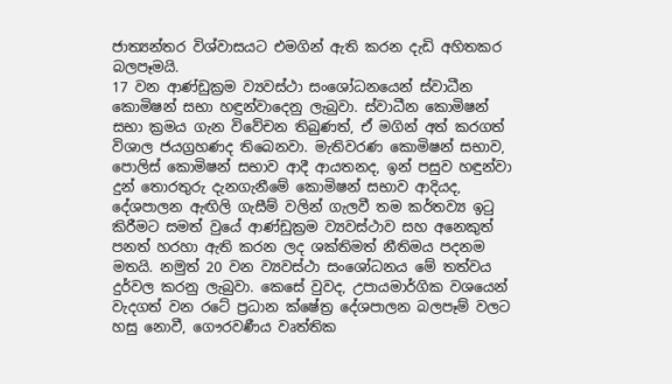ජාත්‍යන්තර විශ්වාසයට එමගින් ඇති කරන දැඩි අහිතකර බලපෑමයි.
17 වන ආණ්ඩුක්‍රම ව්‍යවස්ථා සංශෝධනයෙන් ස්වාධීන කොමිෂන් සභා හඳුන්වාදෙනු ලැබුවා. ස්වාධීන කොමිෂන් සභා ක්‍රමය ගැන විවේචන තිබුණත්, ඒ මගින් අත් කරගත් විශාල ජයග්‍රහණද තිබෙනවා. මැතිවරණ කොමිෂන් සභාව, පොලිස් කොමිෂන් සභාව ආදී ආයතනද, ඉන් පසුව හඳුන්වා දුන් තොරතුරු දැනගැනීමේ කොමිෂන් සභාව ආදියද, දේශපාලන ඇඟිලි ගැසීම් වලින් ගැලවී තම කර්තව්‍ය ඉටු කිරීමට සමත් වුයේ ආණ්ඩුක්‍රම ව්‍යවස්ථාව සහ අනෙකුත් පනත් හරහා ඇති කරන ලද ශක්තිමත් නීතිමය පදනම මතයි. නමුත් 20 වන ව්‍යවස්ථා සංශෝධනය මේ තත්වය දුර්වල කරනු ලැබුවා. කෙසේ වුවද, උපායමාර්ගික වශයෙන් වැදගත් වන රටේ ප්‍රධාන ක්ෂේත්‍ර දේශපාලන බලපෑම් වලට හසු නොවී, ගෞරවණීය වෘත්තික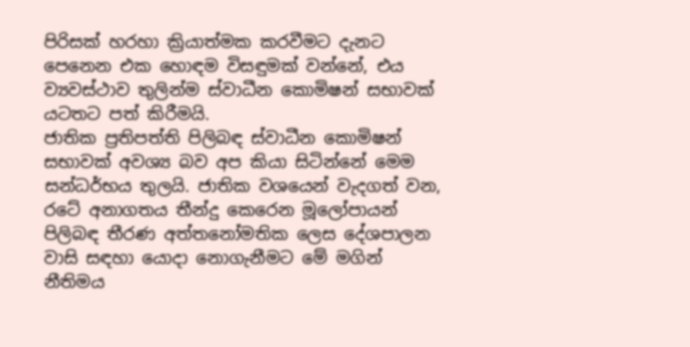පිරිසක් හරහා ක්‍රියාත්මක කරවීමට දැනට පෙනෙන එක හොඳම විසඳුමක් වන්නේ, එය ව්‍යවස්ථාව තුලින්ම ස්වාධීන කොමිෂන් සභාවක් යටතට පත් කිරීමයි.
ජාතික ප්‍රතිපත්ති පිලිබඳ ස්වාධීන කොමිෂන් සභාවක් අවශ්‍ය බව අප කියා සිටින්නේ මෙම සන්ධර්භය තුලයි. ජාතික වශයෙන් වැදගත් වන, රටේ අනාගතය තීන්දු කෙරෙන මූලෝපායන් පිලිබඳ තීරණ අත්තනෝමතික ලෙස දේශපාලන වාසි සඳහා යොදා නොගැනීමට මේ මගින් නීතිමය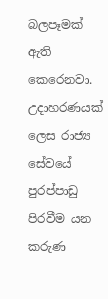බලපෑමක් ඇති කෙරෙනවා.
උදාහරණයක් ලෙස රාජ්‍ය සේවයේ පුරප්පාඩු පිරවීම යන කරුණ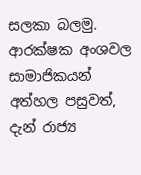සලකා බලමු. ආරක්ෂක අංශවල සාමාජිකයන් අත්හල පසුවත්, දැන් රාජ්‍ය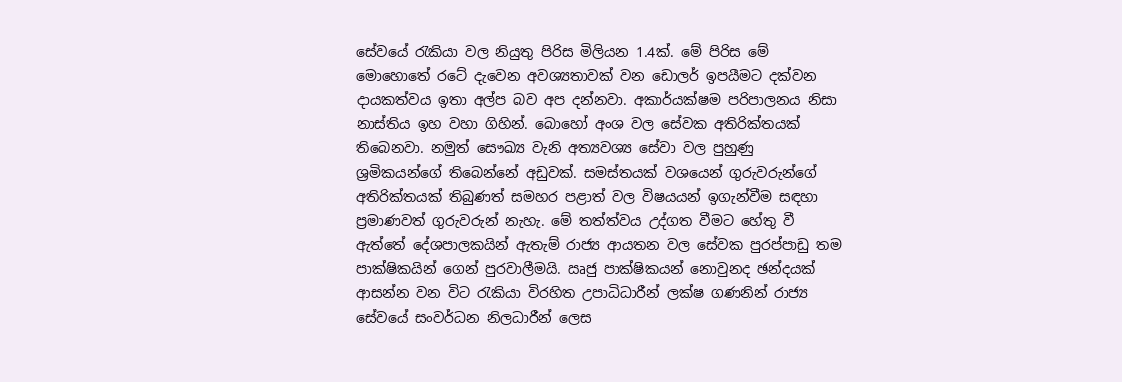සේවයේ රැකියා වල නියුතු පිරිස මිලියන 1.4ක්. මේ පිරිස මේ මොහොතේ රටේ දැවෙන අවශ්‍යතාවක් වන ඩොලර් ඉපයීමට දක්වන දායකත්වය ඉතා අල්ප බව අප දන්නවා. අකාර්යක්ෂම පරිපාලනය නිසා නාස්තිය ඉහ වහා ගිහින්. බොහෝ අංශ වල සේවක අතිරික්තයක් තිබෙනවා. නමුත් සෞඛ්‍ය වැනි අත්‍යවශ්‍ය සේවා වල පුහුණු ශ්‍රමිකයන්ගේ තිබෙන්නේ අඩුවක්. සමස්තයක් වශයෙන් ගුරුවරුන්ගේ අතිරික්තයක් තිබුණත් සමහර පළාත් වල විෂයයන් ඉගැන්වීම සඳහා ප්‍රමාණවත් ගුරුවරුන් නැහැ. මේ තත්ත්වය උද්ගත වීමට හේතු වී ඇත්තේ දේශපාලකයින් ඇතැම් රාජ්‍ය ආයතන වල සේවක පුරප්පාඩු තම පාක්ෂිකයින් ගෙන් පුරවාලීමයි. ඍජු පාක්ෂිකයන් නොවුනද ඡන්දයක් ආසන්න වන විට රැකියා විරහිත උපාධිධාරීන් ලක්ෂ ගණනින් රාජ්‍ය සේවයේ සංවර්ධන නිලධාරීන් ලෙස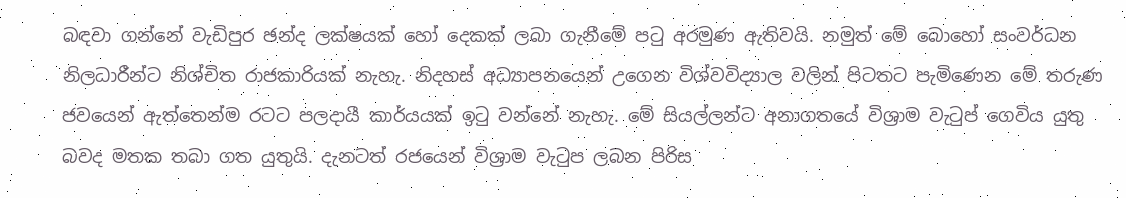බඳවා ගන්නේ වැඩිපුර ඡන්ද ලක්ෂයක් හෝ දෙකක් ලබා ගැනීමේ පටු අරමුණ ඇතිවයි. නමුත් මේ බොහෝ සංවර්ධන නිලධාරීන්ට නිශ්චිත රාජකාරියක් නැහැ. නිදහස් අධ්‍යාපනයෙන් උගෙන විශ්වවිද්‍යාල වලින් පිටතට පැමිණෙන මේ තරුණ ජවයෙන් ඇත්තෙන්ම රටට පලදායී කාර්යයක් ඉටු වන්නේ නැහැ. මේ සියල්ලන්ට අනාගතයේ විශ්‍රාම වැටුප් ගෙවිය යුතු බවද මතක තබා ගත යුතුයි. දැනටත් රජයෙන් විශ්‍රාම වැටුප ලබන පිරිස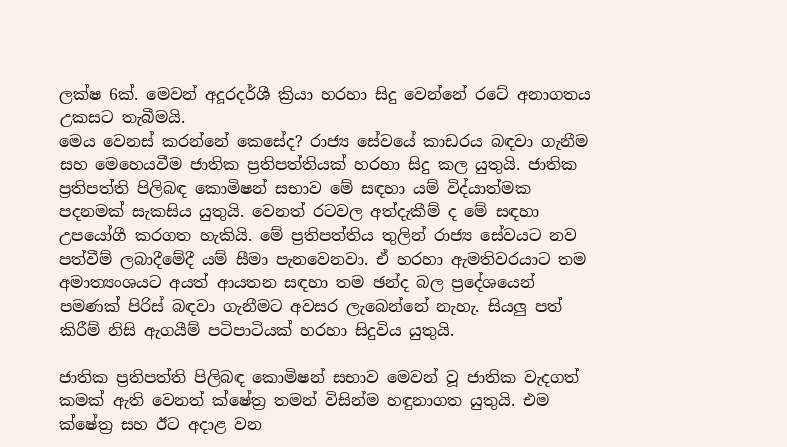ලක්ෂ 6ක්. මෙවන් අදූරදර්ශී ක්‍රියා හරහා සිදු වෙන්නේ රටේ අනාගතය උකසට තැබීමයි.
මෙය වෙනස් කරන්නේ කෙසේද? රාජ්‍ය සේවයේ කාඩරය බඳවා ගැනීම සහ මෙහෙයවීම ජාතික ප්‍රතිපත්තියක් හරහා සිදු කල යුතුයි. ජාතික ප්‍රතිපත්ති පිලිබඳ කොමිෂන් සභාව මේ සඳහා යම් විද්යාත්මක පදනමක් සැකසිය යුතුයි. වෙනත් රටවල අත්දැකීම් ද මේ සඳහා උපයෝගී කරගත හැකියි. මේ ප්‍රතිපත්තිය තුලින් රාජ්‍ය සේවයට නව පත්වීම් ලබාදීමේදී යම් සීමා පැනවෙනවා. ඒ හරහා ඇමතිවරයාට තම අමාත්‍යංශයට අයත් ආයතන සඳහා තම ඡන්ද බල ප්‍රදේශයෙන් පමණක් පිරිස් බඳවා ගැනීමට අවසර ලැබෙන්නේ නැහැ. සියලු පත් කිරීම් නිසි ඇගයීම් පටිපාටියක් හරහා සිදුවිය යුතුයි.

ජාතික ප්‍රතිපත්ති පිලිබඳ කොමිෂන් සභාව මෙවන් වූ ජාතික වැදගත් කමක් ඇති වෙනත් ක්ෂේත්‍ර තමන් විසින්ම හඳුනාගත යුතුයි. එම ක්ෂේත්‍ර සහ ඊට අදාළ වන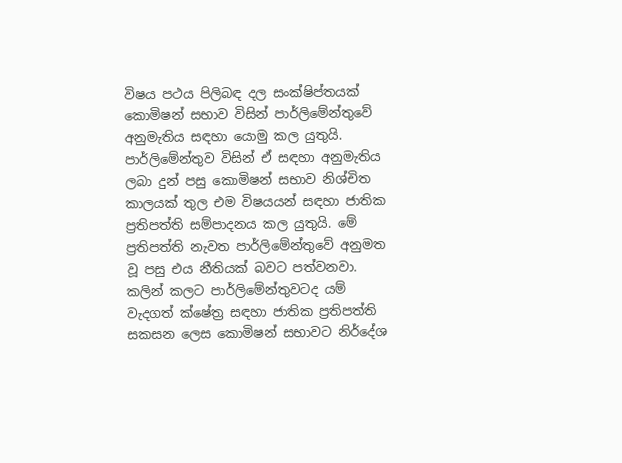විෂය පථය පිලිබඳ දල සංක්ෂිප්තයක් කොමිෂන් සභාව විසින් පාර්ලිමේන්තුවේ අනුමැතිය සඳහා යොමු කල යුතුයි. පාර්ලිමේන්තුව විසින් ඒ සඳහා අනුමැතිය ලබා දුන් පසු කොමිෂන් සභාව නිශ්චිත කාලයක් තුල එම විෂයයන් සඳහා ජාතික ප්‍රතිපත්ති සම්පාදනය කල යුතුයි. මේ ප්‍රතිපත්ති නැවත පාර්ලිමේන්තුවේ අනුමත වූ පසු එය නීතියක් බවට පත්වනවා. කලින් කලට පාර්ලිමේන්තුවටද යම් වැදගත් ක්ෂේත්‍ර සඳහා ජාතික ප්‍රතිපත්ති සකසන ලෙස කොමිෂන් සභාවට නිර්දේශ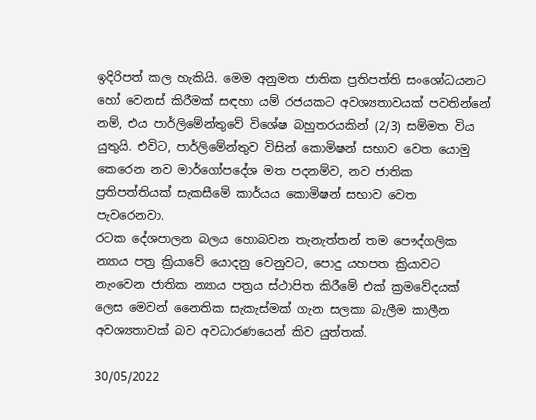ඉදිරිපත් කල හැකියි. මෙම අනුමත ජාතික ප්‍රතිපත්ති සංශෝධයනට හෝ වෙනස් කිරීමක් සඳහා යම් රජයකට අවශ්‍යතාවයක් පවතින්නේ නම්, එය පාර්ලිමේන්තුවේ විශේෂ බහුතරයකින් (2/3) සම්මත විය යුතුයි. එවිට, පාර්ලිමේන්තුව විසින් කොමිෂන් සභාව වෙත යොමු කෙරෙන නව මාර්ගෝපදේශ මත පදනම්ව, නව ජාතික ප්‍රතිපත්තියක් සැකසීමේ කාර්යය කොමිෂන් සභාව වෙත පැවරෙනවා.
රටක දේශපාලන බලය හොබවන තැනැත්තන් තම පෞද්ගලික න්‍යාය පත්‍ර ක්‍රියාවේ යොදනු වෙනුවට, පොදු යහපත ක්‍රියාවට නැංවෙන ජාතික න්‍යාය පත්‍රය ස්ථාපිත කිරීමේ එක් ක්‍රමවේදයක් ලෙස මෙවන් නෛතික සැකැස්මක් ගැන සලකා බැලීම කාලීන අවශ්‍යතාවක් බව අවධාරණයෙන් කිව යුත්තක්.

30/05/2022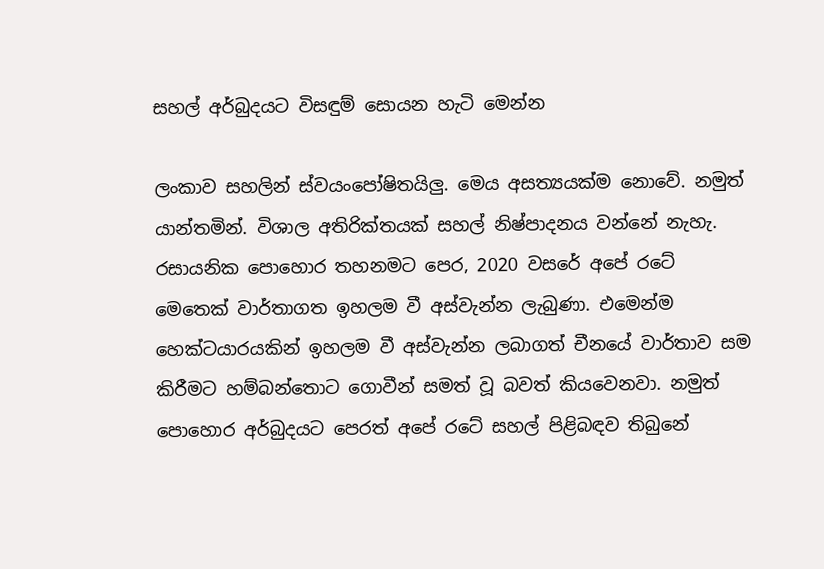සහල් අර්බුදයට විසඳුම් සොයන හැටි මෙන්න

ලංකාව සහලින් ස්වයංපෝෂිතයිලු. මෙය අසත්‍යයක්ම නොවේ. නමුත් යාන්තමින්. විශාල අතිරික්තයක් සහල් නිෂ්පාදනය වන්නේ නැහැ. රසායනික පොහොර තහනමට පෙර, 2020 වසරේ අපේ රටේ මෙතෙක් වාර්තාගත ඉහලම වී අස්වැන්න ලැබුණා. එමෙන්ම හෙක්ටයාරයකින් ඉහලම වී අස්වැන්න ලබාගත් චීනයේ වාර්තාව සම කිරීමට හම්බන්තොට ගොවීන් සමත් වූ බවත් කියවෙනවා. නමුත් පොහොර අර්බුදයට පෙරත් අපේ රටේ සහල් පිළිබඳව තිබුනේ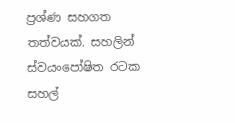ප්‍රශ්ණ සහගත තත්වයක්. සහලින් ස්වයංපෝෂිත රටක සහල්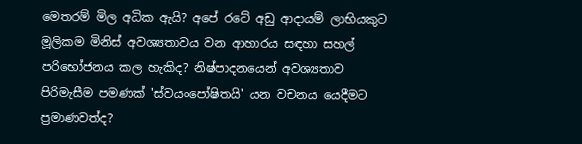මෙතරම් මිල අධික ඇයි? අපේ රටේ අඩු ආදායම් ලාභියකුට මූලිකම මිනිස් අවශ්‍යතාවය වන ආහාරය සඳහා සහල් පරිභෝජනය කල හැකිද? නිෂ්පාදනයෙන් අවශ්‍යතාව පිරිමැසීම පමණක් 'ස්වයංපෝෂිතයි' යන වචනය යෙදීමට ප්‍රමාණවත්ද?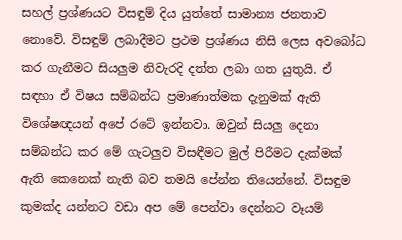සහල් ප්‍රශ්ණයට විසඳුම් දිය යුත්තේ සාමාන්‍ය ජනතාව නොවේ. විසඳුම් ලබාදීමට ප්‍රථම ප්‍රශ්ණය නිසි ලෙස අවබෝධ කර ගැනීමට සියලුම නිවැරදි දත්ත ලබා ගත යුතුයි. ඒ සඳහා ඒ විෂය සම්බන්ධ ප්‍රමාණාත්මක දැනුමක් ඇති විශේෂඥයන් අපේ රටේ ඉන්නවා. ඔවුන් සියලු දෙනා සම්බන්ධ කර මේ ගැටලුව විසඳීමට මුල් පිරීමට දැක්මක් ඇති කෙනෙක් නැති බව තමයි පේන්න තියෙන්නේ. විසඳුම කුමක්ද යන්නට වඩා අප මේ පෙන්වා දෙන්නට වෑයම්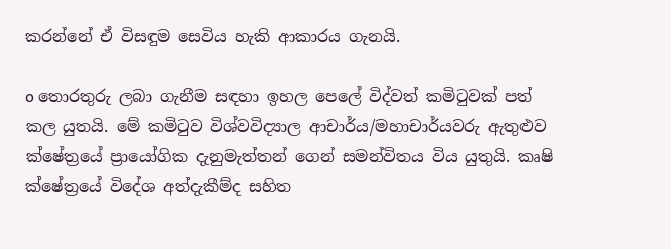කරන්නේ ඒ විසඳුම සෙවිය හැකි ආකාරය ගැනයි.

o තොරතුරු ලබා ගැනීම සඳහා ඉහල පෙලේ විද්වත් කමිටුවක් පත් කල යුතයි. මේ කමිටුව විශ්වවිද්‍යාල ආචාර්ය/මහාචාර්යවරු ඇතුළුව ක්ෂේත්‍රයේ ප්‍රායෝගික දැනුමැත්තන් ගෙන් සමන්විතය විය යුතුයි. කෘෂි ක්ෂේත්‍රයේ විදේශ අත්දැකීම්ද සහිත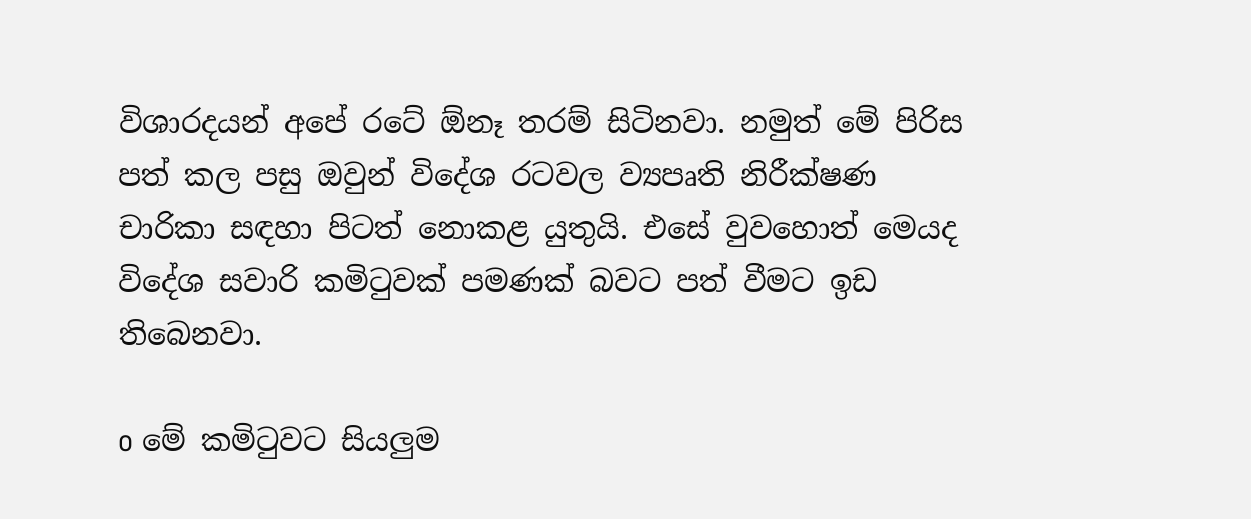විශාරදයන් අපේ රටේ ඕනෑ තරම් සිටිනවා. නමුත් මේ පිරිස පත් කල පසු ඔවුන් විදේශ රටවල ව්‍යපෘති නිරීක්ෂණ චාරිකා සඳහා පිටත් නොකළ යුතුයි. එසේ වුවහොත් මෙයද විදේශ සවාරි කමිටුවක් පමණක් බවට පත් වීමට ඉඩ තිබෙනවා.

o මේ කමිටුවට සියලුම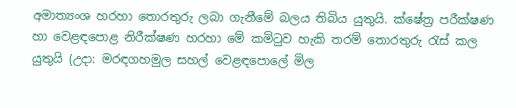අමාත්‍යංශ හරහා තොරතුරු ලබා ගැනීමේ බලය තිබිය යුතුයි. ක්ෂේත්‍ර පරීක්ෂණ හා වෙළඳපොළ නිරීක්ෂණ හරහා මේ කමිටුව හැකි තරම් තොරතුරු රැස් කල යුතුයි (උදා: මරඳගහමුල සහල් වෙළඳපොලේ මිල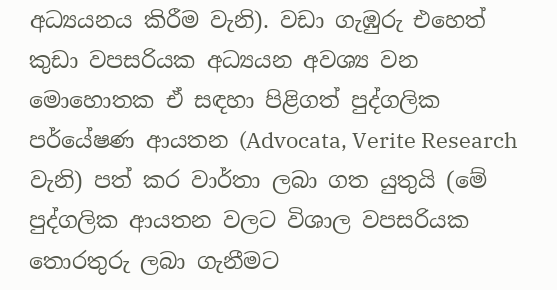අධ්‍යයනය කිරීම වැනි). වඩා ගැඹුරු එහෙත් කුඩා වපසරියක අධ්‍යයන අවශ්‍ය වන මොහොතක ඒ සඳහා පිළිගත් පුද්ගලික පර්යේෂණ ආයතන (Advocata, Verite Research වැනි) පත් කර වාර්තා ලබා ගත යුතුයි (මේ පුද්ගලික ආයතන වලට විශාල වපසරියක තොරතුරු ලබා ගැනීමට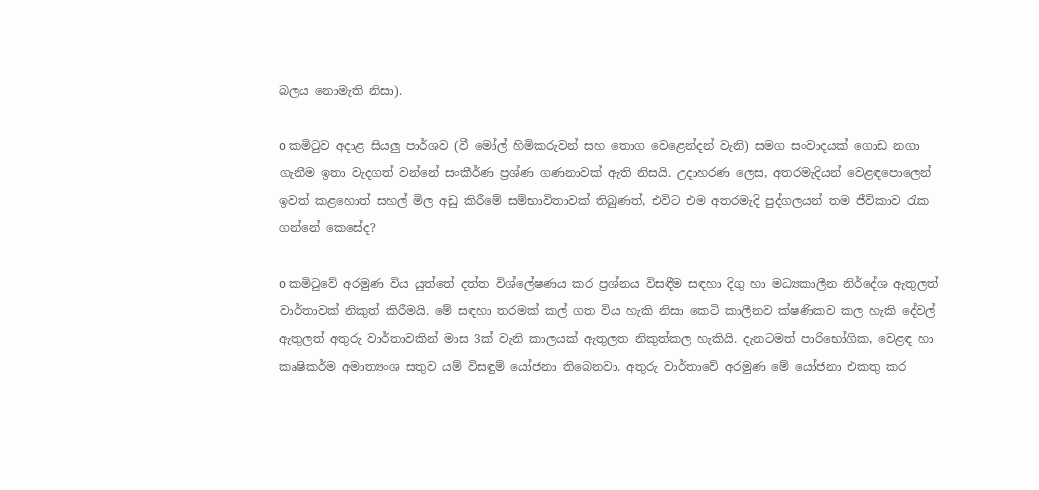බලය නොමැති නිසා).

o කමිටුව අදාළ සියලු පාර්ශව (වී මෝල් හිමිකරුවන් සහ තොග වෙළෙන්දන් වැනි) සමග සංවාදයක් ගොඩ නගා ගැනීම ඉතා වැදගත් වන්නේ සංකීර්ණ ප්‍රශ්ණ ගණනාවක් ඇති නිසයි. උදාහරණ ලෙස, අතරමැදියන් වෙළඳපොලෙන් ඉවත් කළහොත් සහල් මිල අඩු කිරීමේ සම්භාවිතාවක් තිබුණත්, එවිට එම අතරමැදි පුද්ගලයන් තම ජීවිකාව රැක ගන්නේ කෙසේද?

o කමිටුවේ අරමුණ විය යුත්තේ දත්ත විශ්ලේෂණය කර ප්‍රශ්නය විසඳීම සඳහා දිගු හා මධ්‍යකාලීන නිර්දේශ ඇතුලත් වාර්තාවක් නිකුත් කිරීමයි. මේ සඳහා තරමක් කල් ගත විය හැකි නිසා කෙටි කාලීනව ක්ෂණිකව කල හැකි දේවල් ඇතුලත් අතුරු වාර්තාවකින් මාස 3ක් වැනි කාලයක් ඇතුලත නිකුත්කල හැකියි. දැනටමත් පාරිභෝගික, වෙළඳ හා කෘෂිකර්ම අමාත්‍යංශ සතුව යම් විසඳුම් යෝජනා තිබෙනවා. අතුරු වාර්තාවේ අරමුණ මේ යෝජනා එකතු කර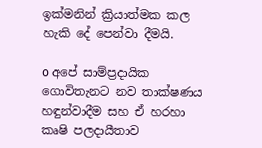ඉක්මනින් ක්‍රියාත්මක කල හැකි දේ පෙන්වා දීමයි.

o අපේ සාම්ප්‍රදායික ගොවිතැනට නව තාක්ෂණය හඳුන්වාදීම සහ ඒ හරහා කෘෂි පලදායීතාව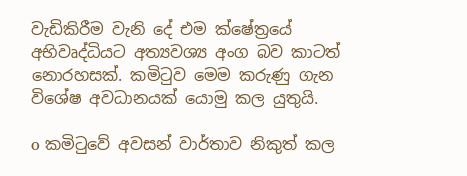වැඩිකිරීම වැනි දේ එම ක්ෂේත්‍රයේ අභිවෘද්ධියට අත්‍යවශ්‍ය අංග බව කාටත් නොරහසක්. කමිටුව මෙම කරුණු ගැන විශේෂ අවධානයක් යොමු කල යුතුයි.

o කමිටුවේ අවසන් වාර්තාව නිකුත් කල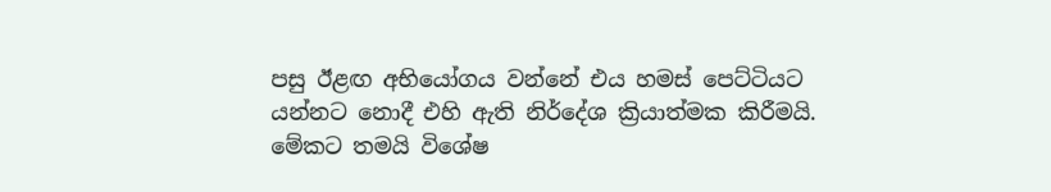පසු ඊළඟ අභියෝගය වන්නේ එය හමස් පෙට්ටියට යන්නට නොදී එහි ඇති නිර්දේශ ක්‍රියාත්මක කිරීමයි. මේකට තමයි විශේෂ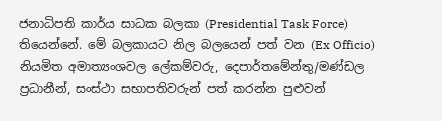ජනාධිපති කාර්ය සාධක බලකා (Presidential Task Force) තියෙන්නේ. මේ බලකායට නිල බලයෙන් පත් වන (Ex Officio) නියමිත අමාත්‍යංශවල ලේකම්වරු, දෙපාර්තමේන්තු/මණ්ඩල ප්‍රධානීන්, සංස්ථා සභාපතිවරුන් පත් කරන්න පුළුවන්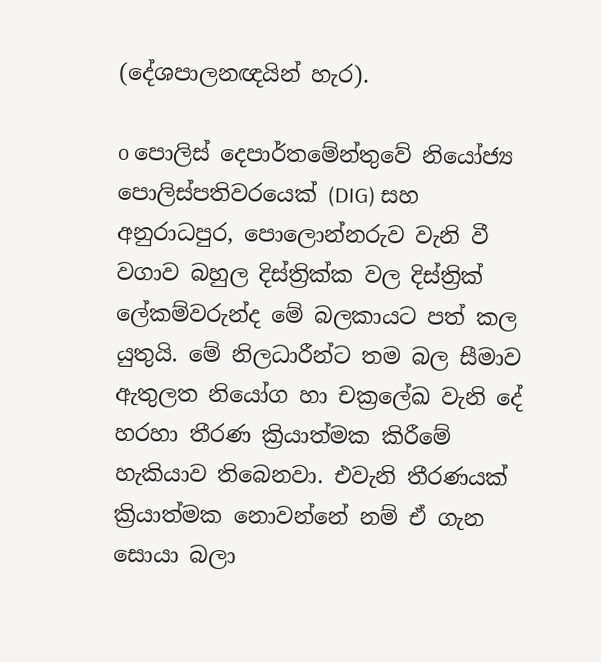(දේශපාලනඥයින් හැර).

o පොලිස් දෙපාර්තමේන්තුවේ නියෝජ්‍ය පොලිස්පතිවරයෙක් (DIG) සහ අනුරාධපුර, පොලොන්නරුව වැනි වී වගාව බහුල දිස්ත්‍රික්ක වල දිස්ත්‍රික් ලේකම්වරුන්ද මේ බලකායට පත් කල යුතුයි. මේ නිලධාරීන්ට තම බල සීමාව ඇතුලත නියෝග හා චක්‍රලේඛ වැනි දේ හරහා තීරණ ක්‍රියාත්මක කිරීමේ හැකියාව තිබෙනවා. එවැනි තීරණයක් ක්‍රියාත්මක නොවන්නේ නම් ඒ ගැන සොයා බලා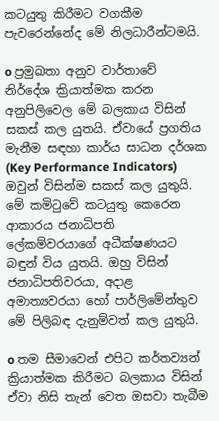කටයුතු කිරීමට වගකීම පැවරෙන්නේද මේ නිලධාරීන්ටමයි.

o ප්‍රමුඛතා අනුව වාර්තාවේ නිර්දේශ ක්‍රියාත්මක කරන අනුපිලිවෙල මේ බලකාය විසින් සකස් කල යුතයි. ඒවායේ ප්‍රගතිය මැනීම සඳහා කාර්ය සාධන දර්ශක (Key Performance Indicators) ඔවුන් විසින්ම සකස් කල යුතුයි. මේ කමිටුවේ කටයුතු කෙරෙන ආකාරය ජනාධිපති ලේකම්වරයාගේ අධීක්ෂණයට බඳුන් විය යුතයි. ඔහු විසින් ජනාධිපතිවරයා, අදාළ අමාත්‍යවරයා හෝ පාර්ලිමේන්තුව මේ පිලිබඳ දැනුම්වත් කල යුතුයි.

o තම සීමාවෙන් එපිට කර්තව්‍යන් ක්‍රියාත්මක කිරීමට බලකාය විසින් ඒවා නිසි තැන් වෙත ඔසවා තැබීම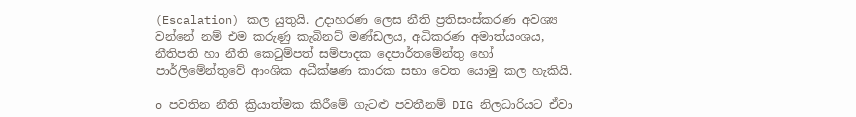(Escalation) කල යුතුයි. උදාහරණ ලෙස නීති ප්‍රතිසංස්කරණ අවශ්‍ය වන්නේ නම් එම කරුණු කැබිනට් මණ්ඩලය, අධිකරණ අමාත්යංශය, නීතිපති හා නීති කෙටුම්පත් සම්පාදක දෙපාර්තමේන්තු හෝ පාර්ලිමේන්තුවේ ආංශික අධීක්ෂණ කාරක සභා වෙත යොමු කල හැකියි.

o පවතින නීති ක්‍රියාත්මක කිරීමේ ගැටළු පවතීනම් DIG නිලධාරියට ඒවා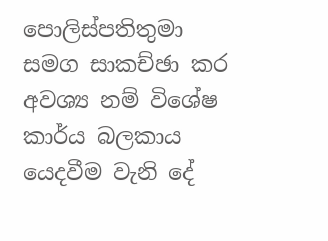පොලිස්පතිතුමා සමග සාකච්ඡා කර අවශ්‍ය නම් විශේෂ කාර්ය බලකාය යෙදවීම වැනි දේ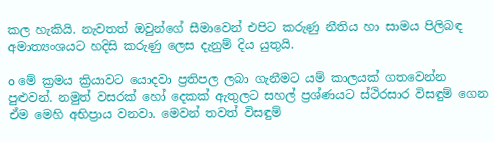කල හැකියි. නැවතත් ඔවුන්ගේ සීමාවෙන් එපිට කරුණු නීතිය හා සාමය පිලිබඳ අමාත්‍යංශයට හදිසි කරුණු ලෙස දැනුම් දිය යුතුයි.

o මේ ක්‍රමය ක්‍රියාවට යොදවා ප්‍රතිපල ලබා ගැනීමට යම් කාලයක් ගතවෙන්න පුළුවන්. නමුත් වසරක් හෝ දෙකක් ඇතුලට සහල් ප්‍රශ්ණයට ස්ථිරසාර විසඳුම් ගෙන ඒම මෙහි අභිප්‍රාය වනවා. මෙවන් තවත් විසඳුම්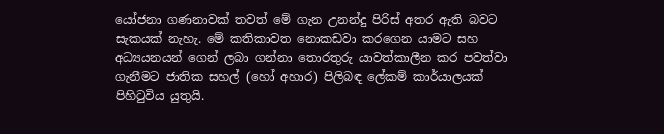යෝජනා ගණනාවක් තවත් මේ ගැන උනන්දු පිරිස් අතර ඇති බවට සැකයක් නැහැ. මේ කතිකාවත නොකඩවා කරගෙන යාමට සහ අධ්‍යයනයන් ගෙන් ලබා ගන්නා තොරතුරු යාවත්කාලීන කර පවත්වා ගැනීමට ජාතික සහල් (හෝ අහාර) පිලිබඳ ලේකම් කාර්යාලයක් පිහිටුවිය යුතුයි.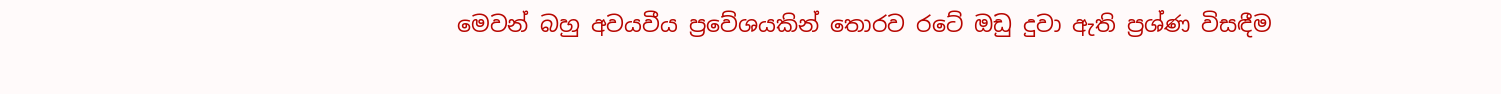මෙවන් බහු අවයවීය ප්‍රවේශයකින් තොරව රටේ ඔඩු දුවා ඇති ප්‍රශ්ණ විසඳීම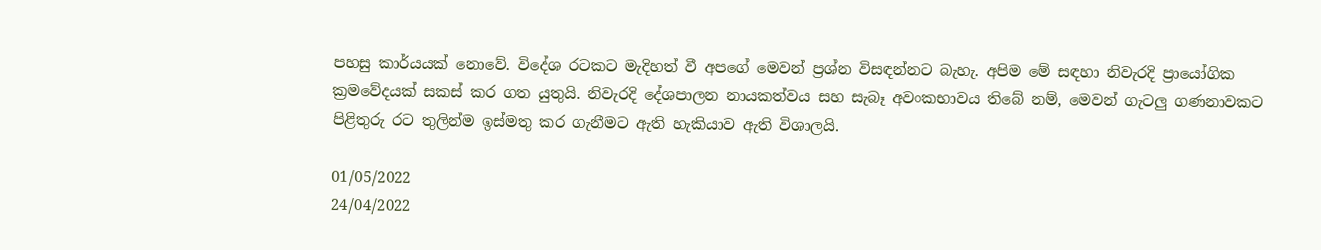පහසු කාර්යයක් නොවේ. විදේශ රටකට මැදිහත් වී අපගේ මෙවන් ප්‍රශ්න විසඳන්නට බැහැ. අපිම මේ සඳහා නිවැරදි ප්‍රායෝගික ක්‍රමවේදයක් සකස් කර ගත යුතුයි. නිවැරදි දේශපාලන නායකත්වය සහ සැබෑ අවංකභාවය තිබේ නම්, මෙවන් ගැටලු ගණනාවකට පිළිතුරු රට තුලින්ම ඉස්මතු කර ගැනීමට ඇති හැකියාව ඇති විශාලයි.

01/05/2022
24/04/2022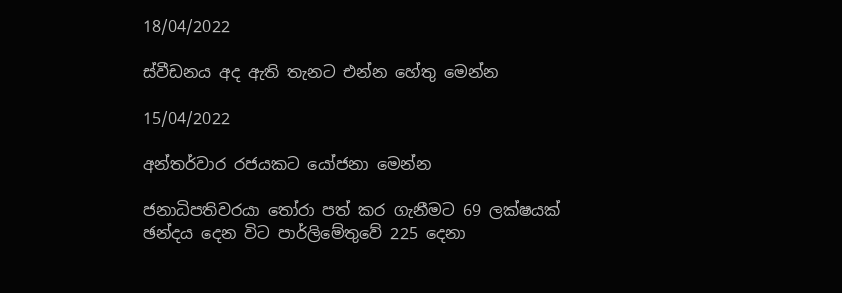18/04/2022

ස්වීඩනය අද ඇති තැනට එන්න හේතු මෙන්න

15/04/2022

අන්තර්වාර රජයකට යෝජනා මෙන්න

ජනාධිපතිවරයා තෝරා පත් කර ගැනීමට 69 ලක්ෂයක් ඡන්දය දෙන විට පාර්ලිමේතුවේ 225 දෙනා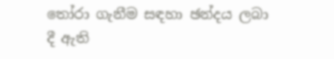තෝරා ගැනීම සඳහා ඡන්දය ලබා දී ඇති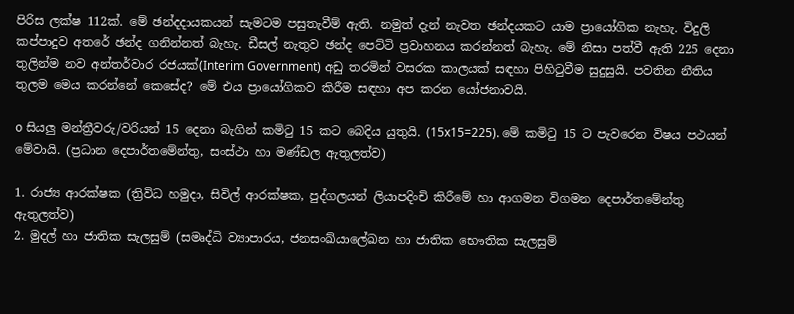පිරිස ලක්ෂ 112ක්. මේ ඡන්දදායකයන් සැමටම පසුතැවීම් ඇති. නමුත් දැන් නැවත ඡන්දයකට යාම ප්‍රායෝගික නැහැ. විදුලි කප්පාදුව අතරේ ඡන්ද ගනින්නත් බැහැ. ඩීසල් නැතුව ඡන්ද පෙට්ටි ප්‍රවාහනය කරන්නත් බැහැ. මේ නිසා පත්වී ඇති 225 දෙනා තුලින්ම නව අන්තර්වාර රජයක්(Interim Government) අඩු තරමින් වසරක කාලයක් සඳහා පිහිටුවීම සුදුසුයි. පවතින නීතිය තුලම මෙය කරන්නේ කෙසේද? මේ එය ප්‍රායෝගිකව කිරීම සඳහා අප කරන යෝජනාවයි.

o සියලු මන්ත්‍රීවරු/වරියන් 15 දෙනා බැගින් කමිටු 15 කට බෙදිය යුතුයි. (15x15=225). මේ කමිටු 15 ට පැවරෙන විෂය පථයන් මේවායි. (ප්‍රධාන දෙපාර්තමේන්තු, සංස්ථා හා මණ්ඩල ඇතුලත්ව)

1. රාජ්‍ය ආරක්ෂක (ත්‍රිවිධ හමුදා, සිවිල් ආරක්ෂක, පුද්ගලයන් ලියාපදිංචි කිරීමේ හා ආගමන විගමන දෙපාර්තමේන්තු ඇතුලත්ව)
2. මුදල් හා ජාතික සැලසුම් (සමෘද්ධි ව්‍යාපාරය, ජනසංඛ්යාලේඛන හා ජාතික භෞතික සැලසුම්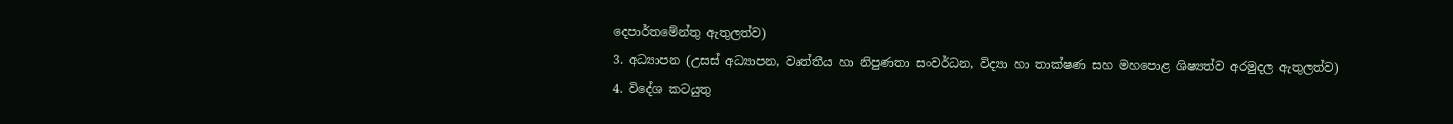දෙපාර්තමේන්තු ඇතුලත්ව)
3. අධ්‍යාපන (උසස් අධ්‍යාපන, වෘත්තීය හා නිපුණතා සංවර්ධන, විද්‍යා හා තාක්ෂණ සහ මහපොළ ශිෂ්‍යත්ව අරමුදල ඇතුලත්ව)
4. විදේශ කටයුතු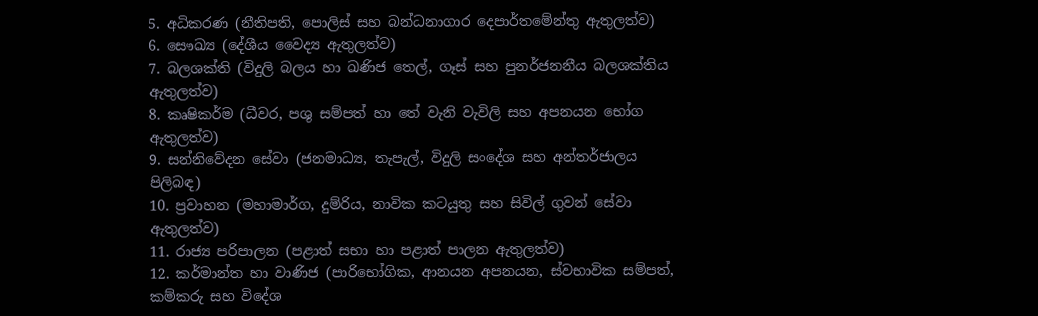5. අධිකරණ (නීතිපති, පොලිස් සහ බන්ධනාගාර දෙපාර්තමේන්තු ඇතුලත්ව)
6. සෞඛ්‍ය (දේශීය වෛද්‍ය ඇතුලත්ව)
7. බලශක්ති (විදුලි බලය හා ඛණිජ තෙල්, ගෑස් සහ පුනර්ජනනීය බලශක්තිය ඇතුලත්ව)
8. කෘෂිකර්ම (ධීවර, පශු සම්පත් හා තේ වැනි වැවිලි සහ අපනයන භෝග ඇතුලත්ව)
9. සන්නිවේදන සේවා (ජනමාධ්‍ය, තැපැල්, විදුලි සංදේශ සහ අන්තර්ජාලය පිලිබඳ)
10. ප්‍රවාහන (මහාමාර්ග, දුම්රිය, නාවික කටයුතු සහ සිවිල් ගුවන් සේවා ඇතුලත්ව)
11. රාජ්‍ය පරිපාලන (පළාත් සභා හා පළාත් පාලන ඇතුලත්ව)
12. කර්මාන්ත හා වාණිජ (පාරිභෝගික, ආනයන අපනයන, ස්වභාවික සම්පත්, කම්කරු සහ විදේශ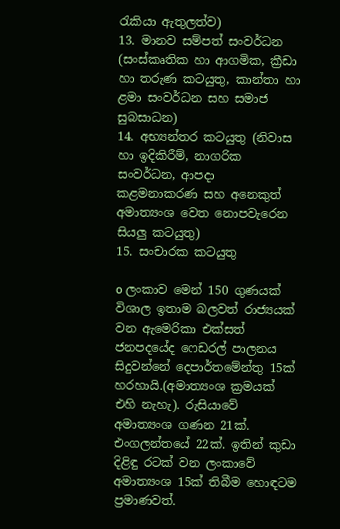රැකියා ඇතුලත්ව)
13. මානව සම්පත් සංවර්ධන (සංස්කෘතික හා ආගමික, ක්‍රීඩා හා තරුණ කටයුතු, කාන්තා හා ළමා සංවර්ධන සහ සමාජ සුබසාධන)
14. අභ්‍යන්තර කටයුතු (නිවාස හා ඉදිකිරීම්, නාගරික සංවර්ධන, ආපදා කළමනාකරණ සහ අනෙකුත් අමාත්‍යංශ වෙත නොපවැරෙන සියලු කටයුතු)
15. සංචාරක කටයුතු

o ලංකාව මෙන් 150 ගුණයක් විශාල ඉතාම බලවත් රාජ්‍යයක් වන ඇමෙරිකා එක්සත් ජනපදයේද ෆෙඩරල් පාලනය සිදුවන්නේ දෙපාර්තමේන්තු 15ක් හරහායි.(අමාත්‍යංශ ක්‍රමයක් එහි නැහැ). රුසියාවේ අමාත්‍යංශ ගණන 21ක්. එංගලන්තයේ 22ක්. ඉතින් කුඩා දිළිඳු රටක් වන ලංකාවේ අමාත්‍යංශ 15ක් තිබීම හොඳටම ප්‍රමාණවත්.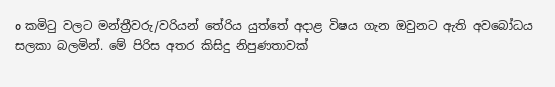o කමිටු වලට මන්ත්‍රීවරු/වරියන් තේරිය යුත්තේ අදාළ විෂය ගැන ඔවුනට ඇති අවබෝධය සලකා බලමින්. මේ පිරිස අතර කිසිදු නිපුණතාවක්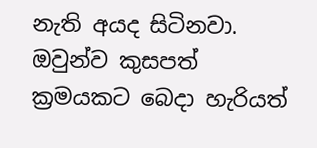නැති අයද සිටිනවා. ඔවුන්ව කුසපත් ක්‍රමයකට බෙදා හැරියත්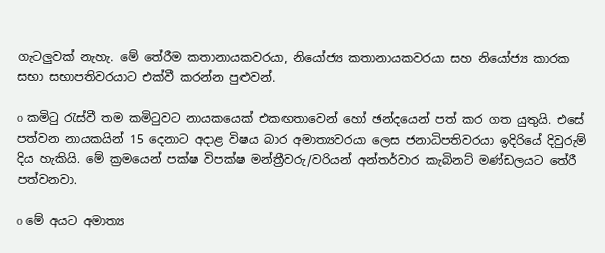ගැටලුවක් නැහැ. මේ තේරීම කතානායකවරයා, නියෝජ්‍ය කතානායකවරයා සහ නියෝජ්‍ය කාරක සභා සභාපතිවරයාට එක්වී කරන්න පුළුවන්.

o කමිටු රැස්වී තම කමිටුවට නායකයෙක් එකඟතාවෙන් හෝ ඡන්දයෙන් පත් කර ගත යුතුයි. එසේ පත්වන නායකයින් 15 දෙනාට අදාළ විෂය බාර අමාත්‍යවරයා ලෙස ජනාධිපතිවරයා ඉදිරියේ දිවුරුම් දිය හැකියි. මේ ක්‍රමයෙන් පක්ෂ විපක්ෂ මන්ත්‍රීවරු/වරියන් අන්තර්වාර කැබිනට් මණ්ඩලයට තේරී පත්වනවා.

o මේ අයට අමාත්‍ය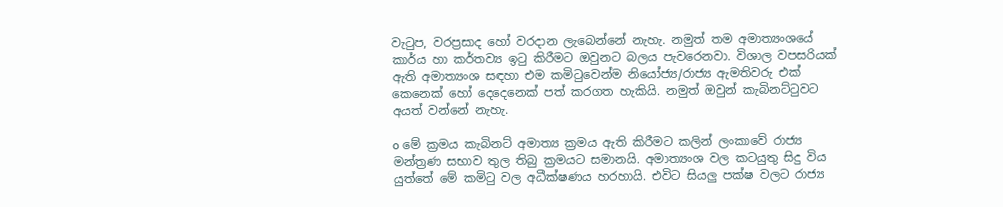වැටුප, වරප්‍රසාද හෝ වරදාන ලැබෙන්නේ නැහැ. නමුත් තම අමාත්‍යංශයේ කාර්ය හා කර්තව්‍ය ඉටු කිරීමට ඔවුනට බලය පැවරෙනවා. විශාල වපසරියක් ඇති අමාත්‍යංශ සඳහා එම කමිටුවෙන්ම නියෝජ්‍ය/රාජ්‍ය ඇමතිවරු එක් කෙනෙක් හෝ දෙදෙනෙක් පත් කරගත හැකියි. නමුත් ඔවුන් කැබිනට්ටුවට අයත් වන්නේ නැහැ.

o මේ ක්‍රමය කැබිනට් අමාත්‍ය ක්‍රමය ඇති කිරීමට කලින් ලංකාවේ රාජ්‍ය මන්ත්‍රණ සභාව තුල තිබු ක්‍රමයට සමානයි. අමාත්‍යංශ වල කටයුතු සිදු විය යුත්තේ මේ කමිටු වල අධීක්ෂණය හරහායි. එවිට සියලු පක්ෂ වලට රාජ්‍ය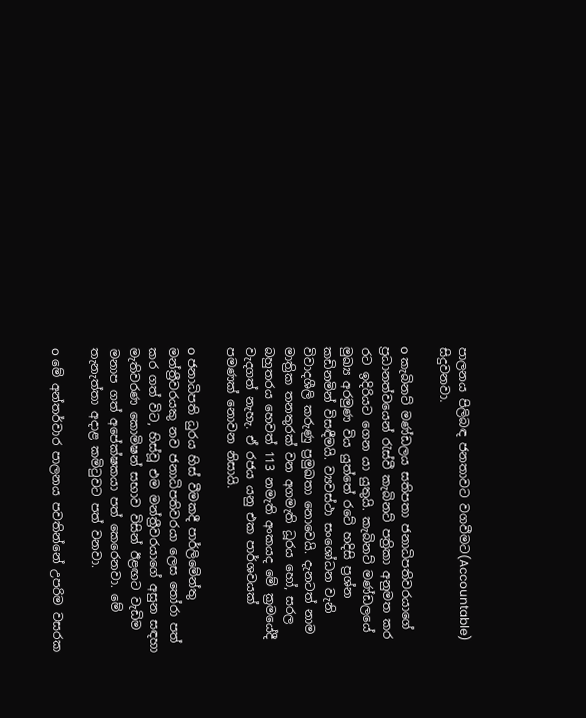පාලනය පිලිබඳ ජනතාවට වගවීමට(Accountable) සිදුවනවා.

o කැබිනට් මණ්ඩලය සතිපතා ජනාධිපතිවරයාගේ ප්‍රධානත්වයෙන් රැස්වී කැබිනට් පත්‍රිකා අනුමත කර රට ඉදිරියට ගෙන යා යුතුයි. කැබිනට් මණ්ඩලයේ මුඛ්‍ය අරමුණ විය යුත්තේ රටේ හදිසි ප්‍රශ්න කඩිනමින් විසඳීමයි. ව්‍යවස්ථා සංශෝධන වැනි විවාදශීලි කරුණු ප්‍රමුඛතා නොවෙයි. දැනටත් නාම මාත්‍රික තනතුරක් වන අගමැති ධූරය හෝ, සරල බහුතරය හෙවත් 113 නමැති අංකයද මේ ක්‍රමයේදී වැදගත් නැහැ. ඒ රජය යනු එක පාර්ශවයක් පමණක් නොවන නිසායි.

o ජනාධිපති ධුරය හිස් වීමකදී පාර්ලිමේන්තු මන්ත්‍රීවරයකු නව ජනාධිපතිවරයා ලෙස තෝරා පත් කර ගත් විට, හිස්වූ එම මන්ත්‍රීවරයාගේ අසුන සඳහා මැතිවරණ කොමිෂන් සභාව විසින් ඊළඟට වැඩිම මනාප ගත් අපේක්ෂකයා පත් කෙරෙනවා. මේ තැනැත්තා අදාළ කමිටුවට පත් වනවා.

o මේ අන්තර්වාර පාලනය පවතින්නේ උපරිම වසරක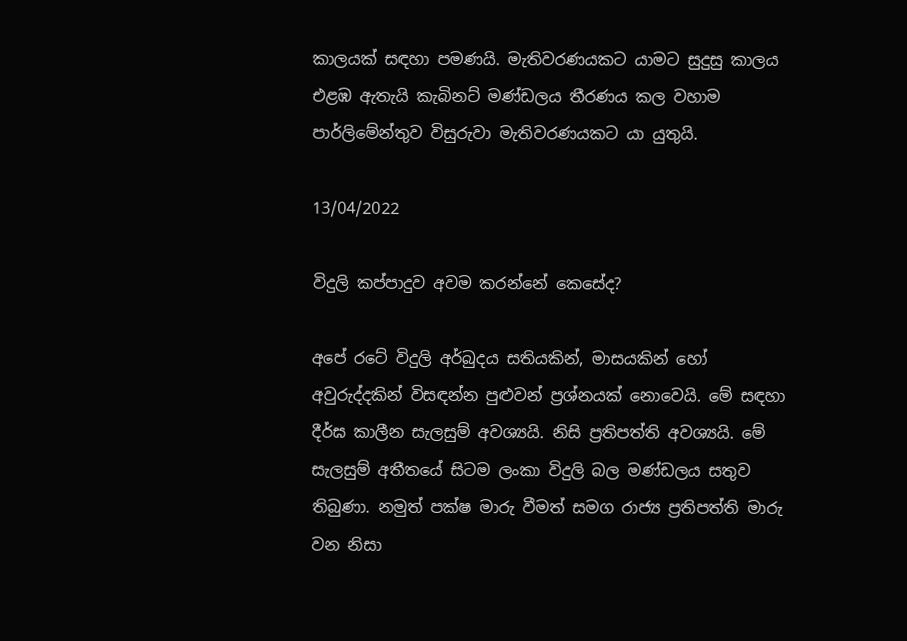කාලයක් සඳහා පමණයි. මැතිවරණයකට යාමට සුදුසු කාලය එළඹ ඇතැයි කැබිනට් මණ්ඩලය තීරණය කල වහාම පාර්ලිමේන්තුව විසුරුවා මැතිවරණයකට යා යුතුයි.

13/04/2022

විදුලි කප්පාදුව අවම කරන්නේ කෙසේද?

අපේ රටේ විදුලි අර්බුදය සතියකින්, මාසයකින් හෝ අවුරුද්දකින් විසඳන්න පුළුවන් ප්‍රශ්නයක් නොවෙයි. මේ සඳහා දීර්ඝ කාලීන සැලසුම් අවශ්‍යයි. නිසි ප්‍රතිපත්ති අවශ්‍යයි. මේ සැලසුම් අතීතයේ සිටම ලංකා විදුලි බල මණ්ඩලය සතුව තිබුණා. නමුත් පක්ෂ මාරු වීමත් සමග රාජ්‍ය ප්‍රතිපත්ති මාරු වන නිසා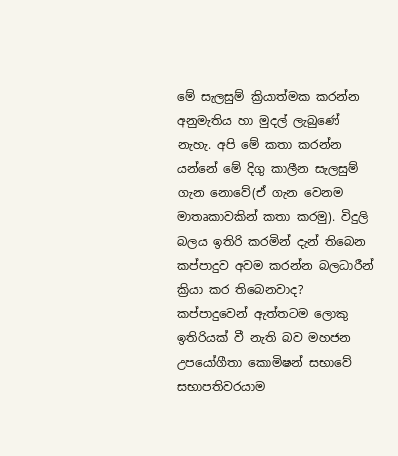මේ සැලසුම් ක්‍රියාත්මක කරන්න අනුමැතිය හා මුදල් ලැබුණේ නැහැ. අපි මේ කතා කරන්න යන්නේ මේ දිගු කාලීන සැලසුම් ගැන නොවේ(ඒ ගැන වෙනම මාතෘකාවකින් කතා කරමු). විදුලි බලය ඉතිරි කරමින් දැන් තිබෙන කප්පාදුව අවම කරන්න බලධාරීන් ක්‍රියා කර තිබෙනවාද? කප්පාදුවෙන් ඇත්තටම ලොකු ඉතිරියක් වී නැති බව මහජන උපයෝගීතා කොමිෂන් සභාවේ සභාපතිවරයාම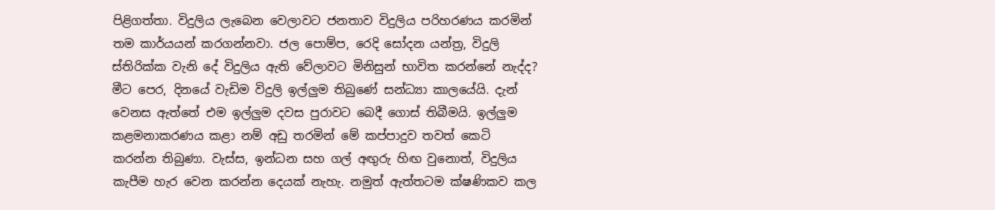පිළිගත්තා. විදුලිය ලැබෙන වෙලාවට ජනතාව විදුලිය පරිහරණය කරමින් තම කාර්යයන් කරගන්නවා. ජල පොම්ප, රෙදි සෝදන යන්ත්‍ර, විදුලි ස්තිරික්ක වැනි දේ විදුලිය ඇති වේලාවට මිනිසුන් භාවිත කරන්නේ නැද්ද? මීට පෙර, දිනයේ වැඩිම විදුලි ඉල්ලුම තිබුණේ සන්ධ්‍යා කාලයේයි. දැන් වෙනස ඇත්තේ එම ඉල්ලුම දවස පුරාවට බෙදී ගොස් තිබීමයි. ඉල්ලුම කළමනාකරණය කළා නම් අඩු තරමින් මේ කප්පාදුව තවත් කෙටි කරන්න තිබුණා. වැස්ස, ඉන්ධන සහ ගල් අඟුරු හිඟ වුනොත්, විදුලිය කැපීම හැර වෙන කරන්න දෙයක් නැහැ. නමුත් ඇත්තටම ක්ෂණිකව කල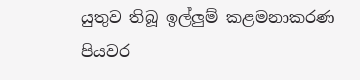යුතුව තිබූ ඉල්ලුම් කළමනාකරණ පියවර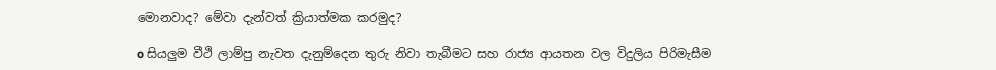මොනවාද? මේවා දැන්වත් ක්‍රියාත්මක කරමුද?

o සියලුම වීථි ලාම්පු නැවත දැනුම්දෙන තුරු නිවා තැබීමට සහ රාජ්‍ය ආයතන වල විදුලිය පිරිමැසීම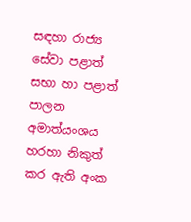සඳහා රාජ්‍ය සේවා පළාත් සභා හා පළාත් පාලන අමාත්යංශය හරහා නිකුත් කර ඇති අංක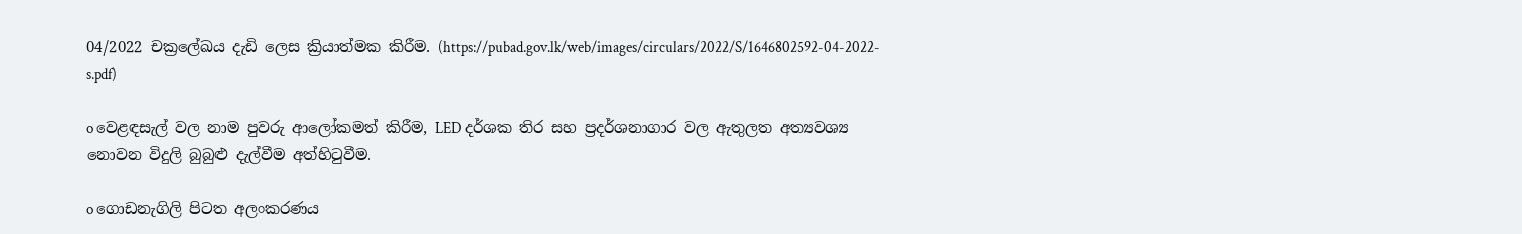04/2022 චක්‍රලේඛය දැඩි ලෙස ක්‍රියාත්මක කිරීම. (https://pubad.gov.lk/web/images/circulars/2022/S/1646802592-04-2022-s.pdf)

o වෙළඳසැල් වල නාම පුවරු ආලෝකමත් කිරීම, LED දර්ශක තිර සහ ප්‍රදර්ශනාගාර වල ඇතුලත අත්‍යවශ්‍ය නොවන විදුලි බුබුළු දැල්වීම අත්හිටුවීම.

o ගොඩනැගිලි පිටත අලංකරණය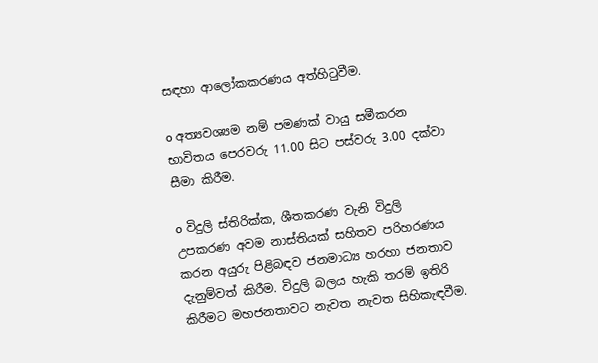සඳහා ආලෝකකරණය අත්හිටුවීම.

o අත්‍යවශ්‍යම නම් පමණක් වායු සමීකරන භාවිතය පෙරවරු 11.00 සිට පස්වරු 3.00 දක්වා සීමා කිරීම.

o විදුලි ස්තිරික්ක, ශීතකරණ වැනි විදුලි උපකරණ අවම නාස්තියක් සහිතව පරිහරණය කරන අයුරු පිළිබඳව ජනමාධ්‍ය හරහා ජනතාව දැනුම්වත් කිරීම. විදුලි බලය හැකි තරම් ඉතිරි කිරීමට මහජනතාවට නැවත නැවත සිහිකැඳවීම.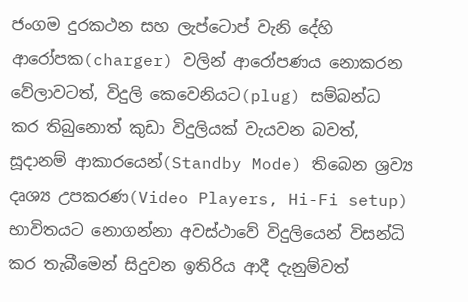ජංගම දුරකථන සහ ලැප්ටොප් වැනි දේහි ආරෝපක(charger) වලින් ආරෝපණය නොකරන වේලාවටත්, විදුලි කෙවෙනියට(plug) සම්බන්ධ කර තිබුනොත් කුඩා විදුලියක් වැයවන බවත්, සූදානම් ආකාරයෙන්(Standby Mode) තිබෙන ශ්‍රව්‍ය දෘශ්‍ය උපකරණ(Video Players, Hi-Fi setup) භාවිතයට නොගන්නා අවස්ථාවේ විදුලියෙන් විසන්ධි කර තැබීමෙන් සිදුවන ඉතිරිය ආදී දැනුම්වත්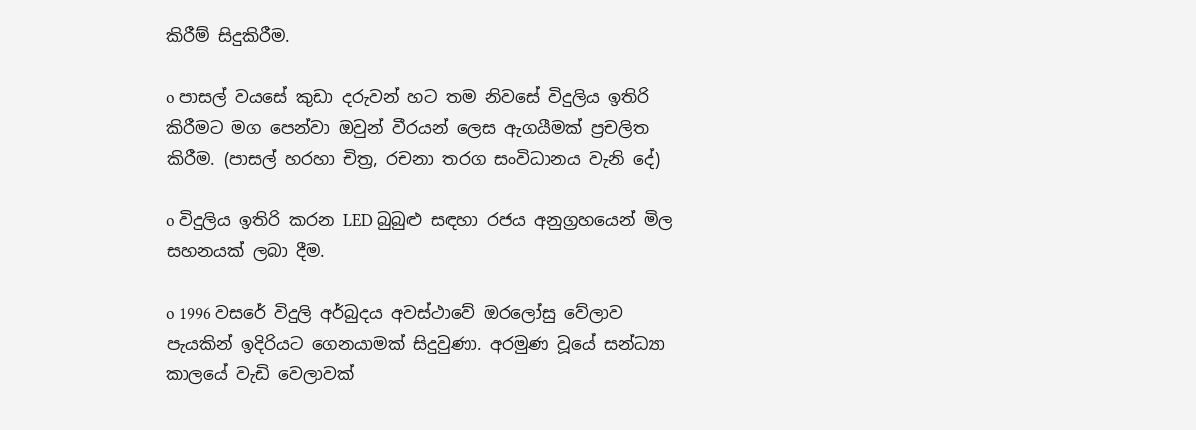කිරීම් සිදුකිරීම.

o පාසල් වයසේ කුඩා දරුවන් හට තම නිවසේ විදුලිය ඉතිරි කිරීමට මග පෙන්වා ඔවුන් වීරයන් ලෙස ඇගයීමක් ප්‍රචලිත කිරීම. (පාසල් හරහා චිත්‍ර, රචනා තරග සංවිධානය වැනි දේ)

o විදුලිය ඉතිරි කරන LED බුබුළු සඳහා රජය අනුග්‍රහයෙන් මිල සහනයක් ලබා දීම.

o 1996 වසරේ විදුලි අර්බුදය අවස්ථාවේ ඔරලෝසු වේලාව පැයකින් ඉදිරියට ගෙනයාමක් සිදුවුණා. අරමුණ වූයේ සන්ධ්‍යා කාලයේ වැඩි වෙලාවක්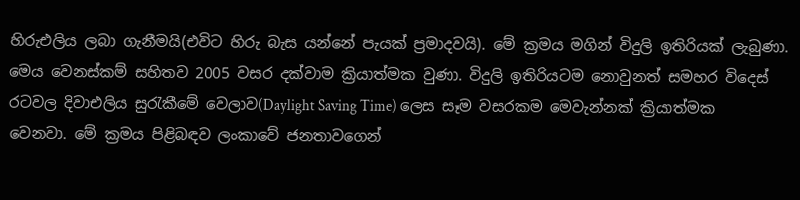හිරුඑලිය ලබා ගැනීමයි(එවිට හිරු බැස යන්නේ පැයක් ප්‍රමාදවයි). මේ ක්‍රමය මගින් විදුලි ඉතිරියක් ලැබුණා. මෙය වෙනස්කම් සහිතව 2005 වසර දක්වාම ක්‍රියාත්මක වුණා. විදුලි ඉතිරියටම නොවුනත් සමහර විදෙස් රටවල දිවාඑලිය සුරැකීමේ වෙලාව(Daylight Saving Time) ලෙස සෑම වසරකම මෙවැන්නක් ක්‍රියාත්මක වෙනවා. මේ ක්‍රමය පිළිබඳව ලංකාවේ ජනතාවගෙන්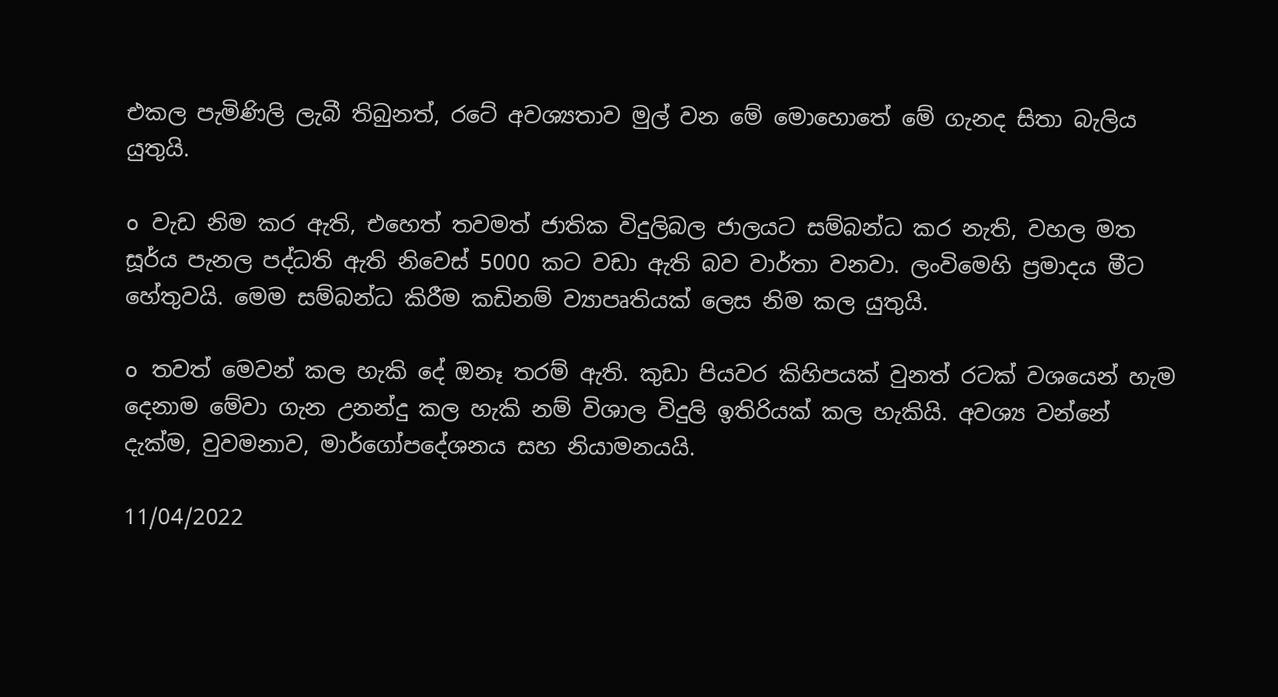එකල පැමිණිලි ලැබී තිබුනත්, රටේ අවශ්‍යතාව මුල් වන මේ මොහොතේ මේ ගැනද සිතා බැලිය යුතුයි.

o වැඩ නිම කර ඇති, එහෙත් තවමත් ජාතික විදුලිබල ජාලයට සම්බන්ධ කර නැති, වහල මත සූර්ය පැනල පද්ධති ඇති නිවෙස් 5000 කට වඩා ඇති බව වාර්තා වනවා. ලංවිමෙහි ප්‍රමාදය මීට හේතුවයි. මෙම සම්බන්ධ කිරීම කඩිනම් ව්‍යාපෘතියක් ලෙස නිම කල යුතුයි.

o තවත් මෙවන් කල හැකි දේ ඔනෑ තරම් ඇති. කුඩා පියවර කිහිපයක් වුනත් රටක් වශයෙන් හැම දෙනාම මේවා ගැන උනන්දු කල හැකි නම් විශාල විදුලි ඉතිරියක් කල හැකියි. අවශ්‍ය වන්නේ දැක්ම, වුවමනාව, මාර්ගෝපදේශනය සහ නියාමනයයි.

11/04/2022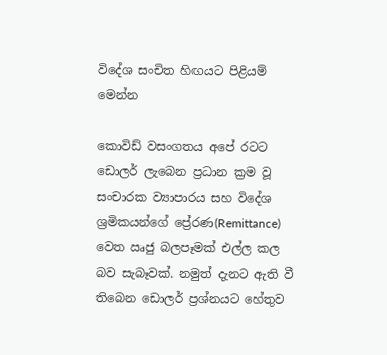විදේශ සංචිත හිඟයට පිළියම් මෙන්න

කොවිඩ් වසංගතය අපේ රටට ඩොලර් ලැබෙන ප්‍රධාන ක්‍රම වූ සංචාරක ව්‍යාපාරය සහ විදේශ ශ්‍රමිකයන්ගේ ප්‍රේරණ(Remittance) වෙත ඍජු බලපෑමක් එල්ල කල බව සැබෑවක්. නමුත් දැනට ඇති වී තිබෙන ඩොලර් ප්‍රශ්නයට හේතුව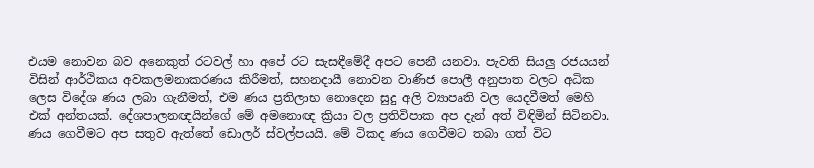එයම නොවන බව අනෙකුත් රටවල් හා අපේ රට සැසඳීමේදී අපට පෙනී යනවා. පැවති සියලු රජයයන් විසින් ආර්ථිකය අවකලමනාකරණය කිරීමත්, සහනදායී නොවන වාණිජ පොලී අනුපාත වලට අධික ලෙස විදේශ ණය ලබා ගැනීමත්, එම ණය ප්‍රතිලාභ නොදෙන සුදු අලි ව්‍යාපෘති වල යෙදවීමත් මෙහි එක් අන්තයක්. දේශපාලනඥයින්ගේ මේ අමනොඥ ක්‍රියා වල ප්‍රතිවිපාක අප දැන් අත් විඳිමින් සිටිනවා. ණය ගෙවීමට අප සතුව ඇත්තේ ඩොලර් ස්වල්පයයි. මේ ටිකද ණය ගෙවීමට තබා ගත් විට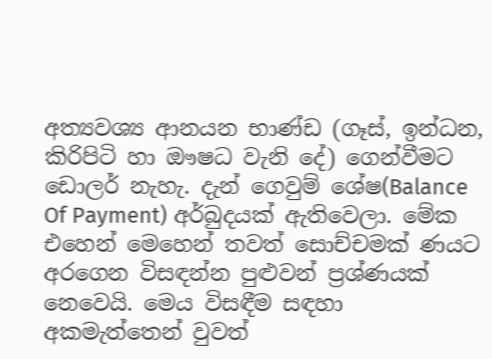අත්‍යවශ්‍ය ආනයන භාණ්ඩ (ගෑස්, ඉන්ධන, කිරිපිටි හා ඖෂධ වැනි දේ) ගෙන්වීමට ඩොලර් නැහැ. දැන් ගෙවුම් ශේෂ(Balance Of Payment) අර්බුදයක් ඇතිවෙලා. මේක එහෙන් මෙහෙන් තවත් සොච්චමක් ණයට අරගෙන විසඳන්න පුළුවන් ප්‍රශ්ණයක් නෙවෙයි. මෙය විසඳීම සඳහා අකමැත්තෙන් වුවත්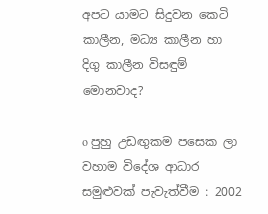අපට යාමට සිදුවන කෙටි කාලීන, මධ්‍ය කාලීන හා දිගු කාලීන විසඳුම් මොනවාද?

o පුහු උඩඟුකම පසෙක ලා වහාම විදේශ ආධාර සමුළුවක් පැවැත්වීම : 2002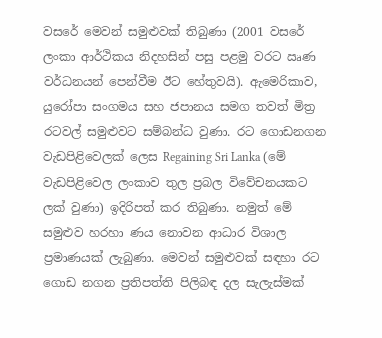වසරේ මෙවන් සමුළුවක් තිබුණා (2001 වසරේ ලංකා ආර්ථිකය නිදහසින් පසු පළමු වරට ඍණ වර්ධනයන් පෙන්වීම ඊට හේතුවයි). ඇමෙරිකාව, යුරෝපා සංගමය සහ ජපානය සමග තවත් මිත්‍ර රටවල් සමුළුවට සම්බන්ධ වුණා. රට ගොඩනගන වැඩපිළිවෙලක් ලෙස Regaining Sri Lanka (මේ වැඩපිළිවෙල ලංකාව තුල ප්‍රබල විවේචනයකට ලක් වුණා) ඉදිරිපත් කර තිබුණා. නමුත් මේ සමුළුව හරහා ණය නොවන ආධාර විශාල ප්‍රමාණයක් ලැබුණා. මෙවන් සමුළුවක් සඳහා රට ගොඩ නගන ප්‍රතිපත්ති පිලිබඳ දල සැලැස්මක්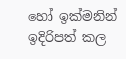හෝ ඉක්මනින් ඉදිරිපත් කල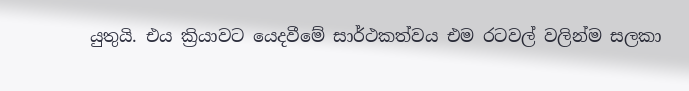යුතුයි. එය ක්‍රියාවට යෙදවීමේ සාර්ථකත්වය එම රටවල් වලින්ම සලකා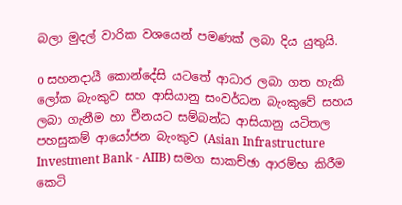බලා මුදල් වාරික වශයෙන් පමණක් ලබා දිය යුතුයි.

o සහනදායී කොන්දේසි යටතේ ආධාර ලබා ගත හැකි ලෝක බැංකුව සහ ආසියානු සංවර්ධන බැංකුවේ සහය ලබා ගැනීම හා චීනයට සම්බන්ධ ආසියානු යටිතල පහසුකම් ආයෝජන බැංකුව (Asian Infrastructure Investment Bank - AIIB) සමග සාකච්ඡා ආරම්භ කිරීම කෙටි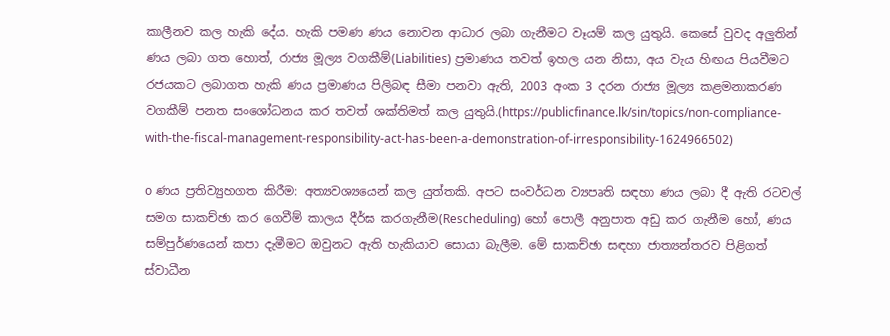කාලීනව කල හැකි දේය. හැකි පමණ ණය නොවන ආධාර ලබා ගැනීමට වෑයම් කල යුතුයි. කෙසේ වුවද අලුතින් ණය ලබා ගත හොත්, රාජ්‍ය මූල්‍ය වගකීම්(Liabilities) ප්‍රමාණය තවත් ඉහල යන නිසා, අය වැය හිඟය පියවීමට රජයකට ලබාගත හැකි ණය ප්‍රමාණය පිලිබඳ සීමා පනවා ඇති, 2003 අංක 3 දරන රාජ්‍ය මූල්‍ය කළමනාකරණ වගකීම් පනත සංශෝධනය කර තවත් ශක්තිමත් කල යුතුයි.(https://publicfinance.lk/sin/topics/non-compliance-with-the-fiscal-management-responsibility-act-has-been-a-demonstration-of-irresponsibility-1624966502)

o ණය ප්‍රතිව්‍යුහගත කිරීම: අත්‍යවශ්‍යයෙන් කල යුත්තකි. අපට සංවර්ධන ව්‍යපෘති සඳහා ණය ලබා දී ඇති රටවල් සමග සාකච්ඡා කර ගෙවීම් කාලය දීර්ඝ කරගැනීම(Rescheduling) හෝ පොලී අනුපාත අඩු කර ගැනීම හෝ, ණය සම්පුර්ණයෙන් කපා දැමීමට ඔවුනට ඇති හැකියාව සොයා බැලීම. මේ සාකච්ඡා සඳහා ජාත්‍යන්තරව පිළිගත් ස්වාධීන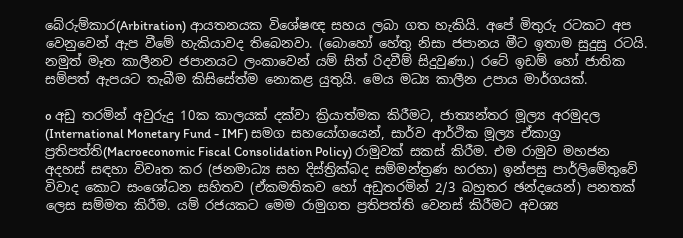බේරුම්කාර(Arbitration) ආයතනයක විශේෂඥ සහය ලබා ගත හැකියි. අපේ මිතුරු රටකට අප වෙනුවෙන් ඇප වීමේ හැකියාවද තිබෙනවා. (බොහෝ හේතු නිසා ජපානය මීට ඉතාම සුදුසු රටයි. නමුත් මෑත කාලීනව ජපානයට ලංකාවෙන් යම් සිත් රිදවීම් සිදුවුණා.) රටේ ඉඩම් හෝ ජාතික සම්පත් ඇපයට තැබීම කිසිසේත්ම නොකළ යුතුයි. මෙය මධ්‍ය කාලීන උපාය මාර්ගයක්.

o අඩු තරමින් අවුරුදු 10ක කාලයක් දක්වා ක්‍රියාත්මක කිරීමට, ජාත්‍යන්තර මූල්‍ය අරමුදල (International Monetary Fund - IMF) සමග සහයෝගයෙන්, සාර්ව ආර්ථික මූල්‍ය ඒකාග්‍ර ප්‍රතිපත්ති(Macroeconomic Fiscal Consolidation Policy) රාමුවක් සකස් කිරීම. එම රාමුව මහජන අදහස් සඳහා විවෘත කර (ජනමාධ්‍ය සහ දිස්ත්‍රික්බද සම්මන්ත්‍රණ හරහා) ඉන්පසු පාර්ලිමේතුවේ විවාද කොට සංශෝධන සහිතව (ඒකමතිකව හෝ අඩුතරමින් 2/3 බහුතර ඡන්දයෙන්) පනතක් ලෙස සම්මත කිරීම. යම් රජයකට මෙම රාමුගත ප්‍රතිපත්ති වෙනස් කිරීමට අවශ්‍ය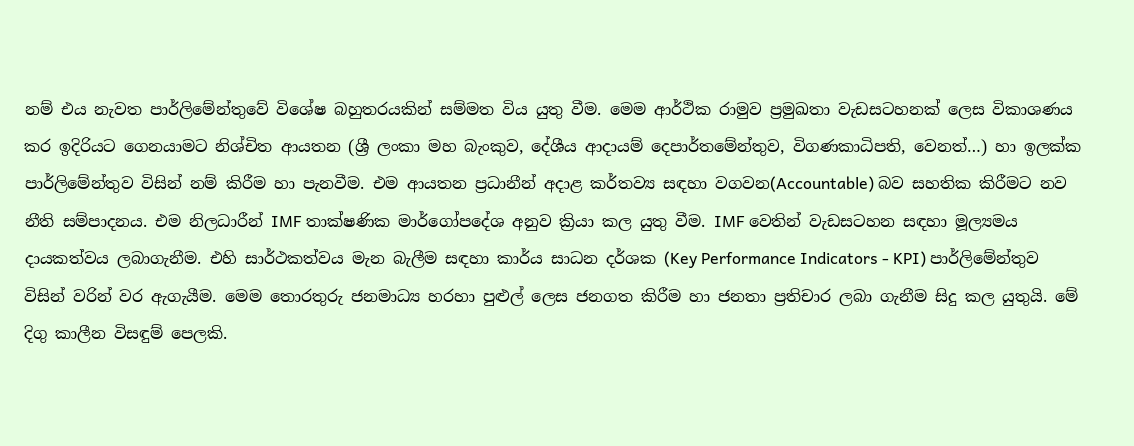නම් එය නැවත පාර්ලිමේන්තුවේ විශේෂ බහුතරයකින් සම්මත විය යුතු වීම. මෙම ආර්ථික රාමුව ප්‍රමුඛතා වැඩසටහනක් ලෙස විකාශණය කර ඉදිරියට ගෙනයාමට නිශ්චිත ආයතන (ශ්‍රී ලංකා මහ බැංකුව, දේශීය ආදායම් දෙපාර්තමේන්තුව, විගණකාධිපති, වෙනත්…) හා ඉලක්ක පාර්ලිමේන්තුව විසින් නම් කිරීම හා පැනවීම. එම ආයතන ප්‍රධානීන් අදාළ කර්තව්‍ය සඳහා වගවන(Accountable) බව සහතික කිරීමට නව නීති සම්පාදනය. එම නිලධාරීන් IMF තාක්ෂණික මාර්ගෝපදේශ අනුව ක්‍රියා කල යුතු වීම. IMF වෙතින් වැඩසටහන සඳහා මූල්‍යමය දායකත්වය ලබාගැනීම. එහි සාර්ථකත්වය මැන බැලීම සඳහා කාර්ය සාධන දර්ශක (Key Performance Indicators - KPI) පාර්ලිමේන්තුව විසින් වරින් වර ඇගැයීම. මෙම තොරතුරු ජනමාධ්‍ය හරහා පුළුල් ලෙස ජනගත කිරීම හා ජනතා ප්‍රතිචාර ලබා ගැනීම සිදු කල යුතුයි. මේ දිගු කාලීන විසඳුම් පෙලකි.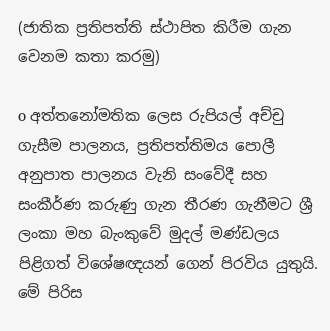(ජාතික ප්‍රතිපත්ති ස්ථාපිත කිරීම ගැන වෙනම කතා කරමු)

o අත්තනෝමතික ලෙස රුපියල් අච්චු ගැසීම පාලනය, ප්‍රතිපත්තිමය පොලී අනුපාත පාලනය වැනි සංවේදී සහ සංකීර්ණ කරුණු ගැන තීරණ ගැනීමට ශ්‍රී ලංකා මහ බැංකුවේ මුදල් මණ්ඩලය පිළිගත් විශේෂඥයන් ගෙන් පිරවිය යුතුයි. මේ පිරිස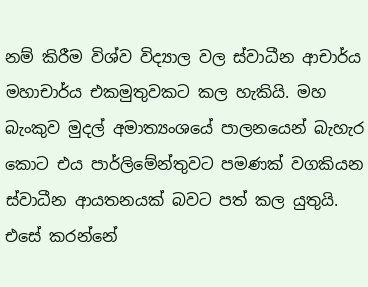නම් කිරීම විශ්ව විද්‍යාල වල ස්වාධීන ආචාර්ය මහාචාර්ය එකමුතුවකට කල හැකියි. මහ බැංකුව මුදල් අමාත්‍යංශයේ පාලනයෙන් බැහැර කොට එය පාර්ලිමේන්තුවට පමණක් වගකියන ස්වාධීන ආයතනයක් බවට පත් කල යුතුයි. එසේ කරන්නේ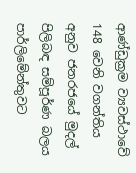ආණ්ඩුක්‍රම ව්‍යවස්ථාවේ 148 වෙනි වගන්තිය අනුව ජනරජයේ මුදල් පිලිබඳ සම්පූර්ණ බලය පාර්ලිමේන්තුවට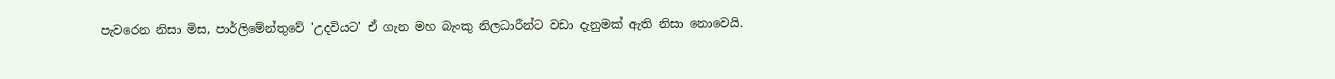පැවරෙන නිසා මිස, පාර්ලිමේන්තුවේ 'උදවියට' ඒ ගැන මහ බැංකු නිලධාරීන්ට වඩා දැනුමක් ඇති නිසා නොවෙයි.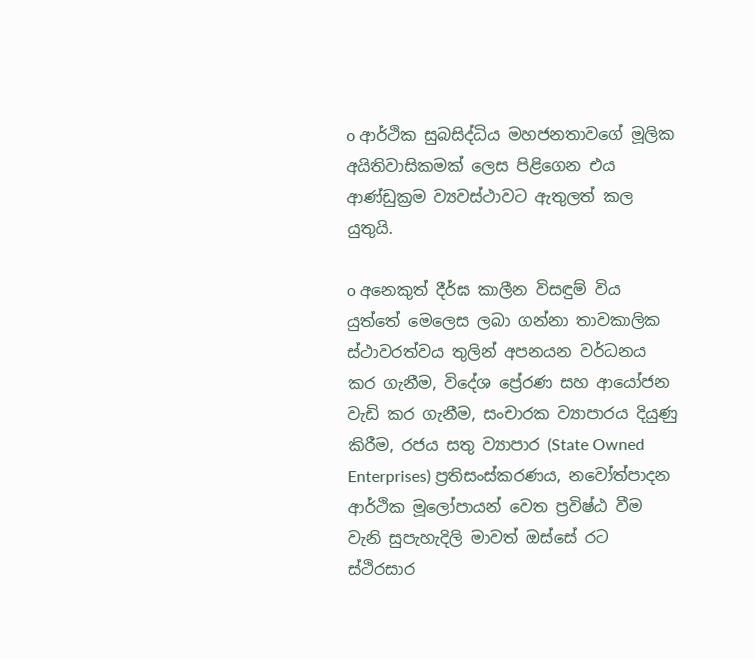o ආර්ථික සුබසිද්ධිය මහජනතාවගේ මූලික අයිතිවාසිකමක් ලෙස පිළිගෙන එය ආණ්ඩුක්‍රම ව්‍යවස්ථාවට ඇතුලත් කල යුතුයි.

o අනෙකුත් දීර්ඝ කාලීන විසඳුම් විය යුත්තේ මෙලෙස ලබා ගන්නා තාවකාලික ස්ථාවරත්වය තුලින් අපනයන වර්ධනය කර ගැනීම, විදේශ ප්‍රේරණ සහ ආයෝජන වැඩි කර ගැනීම, සංචාරක ව්‍යාපාරය දියුණු කිරීම, රජය සතු ව්‍යාපාර (State Owned Enterprises) ප්‍රතිසංස්කරණය, නවෝත්පාදන ආර්ථික මූලෝපායන් වෙත ප්‍රවිෂ්ඨ වීම වැනි සුපැහැදිලි මාවත් ඔස්සේ රට ස්ථිරසාර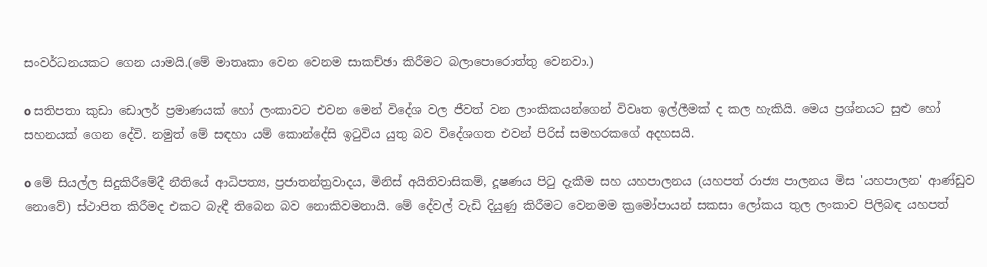සංවර්ධනයකට ගෙන යාමයි.(මේ මාතෘකා වෙන වෙනම සාකච්ඡා කිරීමට බලාපොරොත්තු වෙනවා.)

o සතිපතා කුඩා ඩොලර් ප්‍රමාණයක් හෝ ලංකාවට එවන මෙන් විදේශ වල ජීවත් වන ලාංකිකයන්ගෙන් විවෘත ඉල්ලීමක් ද කල හැකියි. මෙය ප්‍රශ්නයට සුළු හෝ සහනයක් ගෙන දේවි. නමුත් මේ සඳහා යම් කොන්දේසි ඉටුවිය යුතු බව විදේශගත එවන් පිරිස් සමහරකගේ අදහසයි.

o මේ සියල්ල සිදුකිරීමේදී නීතියේ ආධිපත්‍ය, ප්‍රජාතන්ත්‍රවාදය, මිනිස් අයිතිවාසිකම්, දූෂණය පිටු දැකීම සහ යහපාලනය (යහපත් රාජ්‍ය පාලනය මිස 'යහපාලන' ආණ්ඩුව නොවේ) ස්ථාපිත කිරීමද එකට බැඳී තිබෙන බව නොකිවමනායි. මේ දේවල් වැඩි දියුණු කිරීමට වෙනමම ක්‍රමෝපායන් සකසා ලෝකය තුල ලංකාව පිලිබඳ යහපත්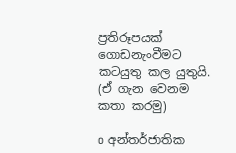ප්‍රතිරූපයක් ගොඩනැංවීමට කටයුතු කල යුතුයි. (ඒ ගැන වෙනම කතා කරමු)

o අන්තර්ජාතික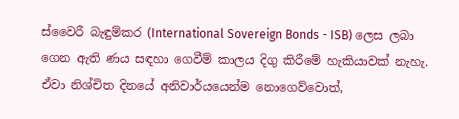ස්වෛරී බැඳුම්කර (International Sovereign Bonds - ISB) ලෙස ලබා ගෙන ඇති ණය සඳහා ගෙවීම් කාලය දිගු කිරීමේ හැකියාවක් නැහැ. ඒවා නිශ්චිත දිනයේ අනිවාර්යයෙන්ම නොගෙව්වොත්,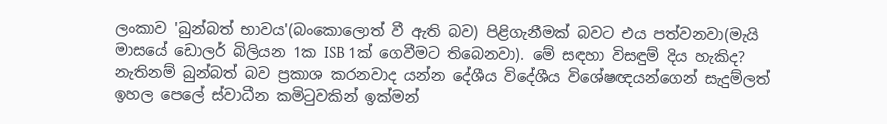ලංකාව 'බුන්බත් භාවය'(බංකොලොත් වී ඇති බව) පිළිගැනීමක් බවට එය පත්වනවා(මැයි මාසයේ ඩොලර් බිලියන 1ක ISB 1ක් ගෙවීමට තිබෙනවා). මේ සඳහා විසඳුම් දිය හැකිද? නැතිනම් බුන්බත් බව ප්‍රකාශ කරනවාද යන්න දේශීය විදේශීය විශේෂඥයන්ගෙන් සැදුම්ලත් ඉහල පෙලේ ස්වාධීන කමිටුවකින් ඉක්මන්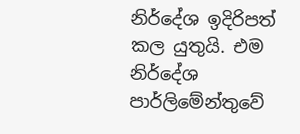නිර්දේශ ඉදිරිපත් කල යුතුයි. එම නිර්දේශ පාර්ලිමේන්තුවේ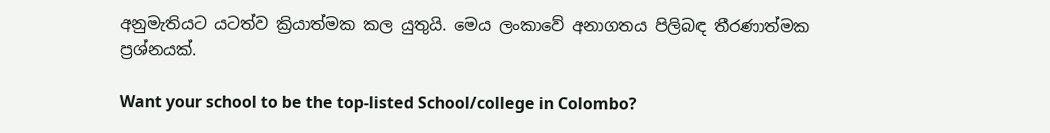අනුමැතියට යටත්ව ක්‍රියාත්මක කල යුතුයි. මෙය ලංකාවේ අනාගතය පිලිබඳ තීරණාත්මක ප්‍රශ්නයක්.

Want your school to be the top-listed School/college in Colombo?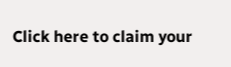Click here to claim your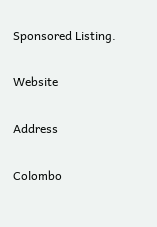Sponsored Listing.

Website

Address

Colombo